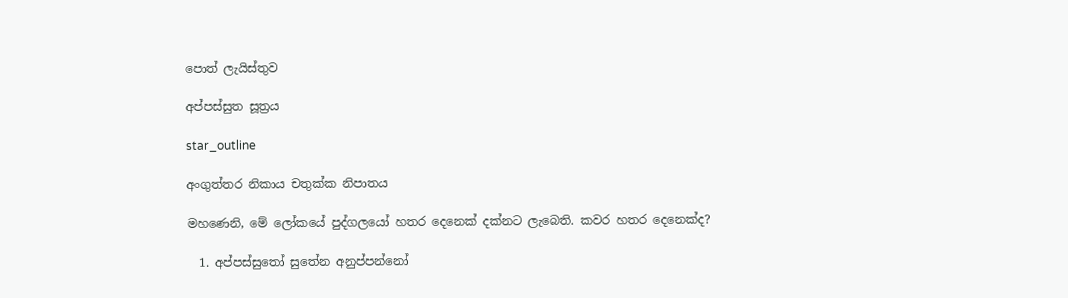පොත් ලැයිස්තුව

අප්පස්සුත සූත්‍රය

star_outline

අංගුත්තර නිකාය චතුක්ක නිපාතය

මහණෙනි, මේ ලෝකයේ පුද්ගලයෝ හතර දෙනෙක් දක්නට ලැබෙති. කවර හතර දෙනෙක්ද?

  1. අප්පස්සුතෝ සුතේන අනුප්පන්නෝ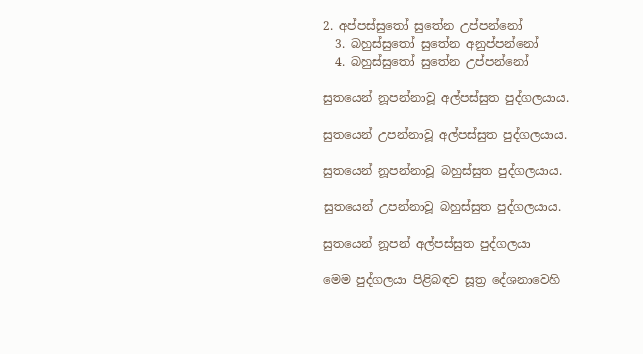2. අප්පස්සුතෝ සුතේන උප්පන්නෝ
  3. බහුස්සුතෝ සුතේන අනුප්පන්නෝ
  4. බහුස්සුතෝ සුතේන උප්පන්නෝ

සුතයෙන් නූපන්නාවූ අල්පස්සුත පුද්ගලයාය.

සුතයෙන් උපන්නාවූ අල්පස්සුත පුද්ගලයාය.

සුතයෙන් නූපන්නාවූ බහුස්සුත පුද්ගලයාය.

සුතයෙන් උපන්නාවූ බහුස්සුත පුද්ගලයාය.

සුතයෙන් නූපන් අල්පස්සුත පුද්ගලයා

මෙම පුද්ගලයා පිළිබඳව සූත්‍ර දේශනාවෙහි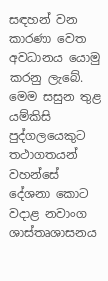සඳහන් වන කාරණා වෙත අවධානය යොමු කරනු ලැබේ. මෙම සසුන තුළ යම්කිසි පුද්ගලයෙකුට තථාගතයන් වහන්සේ දේශනා කොට වදාළ නවාංග ශාස්තෘශාසනය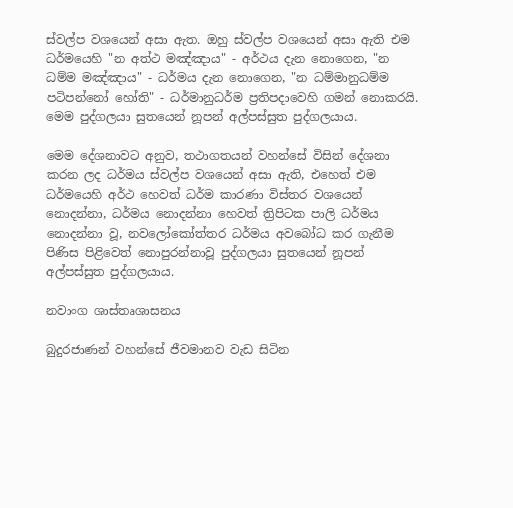ස්වල්ප වශයෙන් අසා ඇත. ඔහු ස්වල්ප වශයෙන් අසා ඇති එම ධර්මයෙහි "න අත්ථ මඤ්ඤාය" - අර්ථය දැන නොගෙන, "න ධම්ම මඤ්ඤාය" - ධර්මය දැන නොගෙන, "න ධම්මානුධම්ම පටිපන්නෝ හෝති" - ධර්මානුධර්ම ප්‍රතිපදාවෙහි ගමන් නොකරයි. මෙම පුද්ගලයා සුතයෙන් නූපන් අල්පස්සුත පුද්ගලයාය.

මෙම දේශනාවට අනුව, තථාගතයන් වහන්සේ විසින් දේශනා කරන ලද ධර්මය ස්වල්ප වශයෙන් අසා ඇති, එහෙත් එම ධර්මයෙහි අර්ථ හෙවත් ධර්ම කාරණා විස්තර වශයෙන් නොදන්නා, ධර්මය නොදන්නා හෙවත් ත්‍රිපිටක පාලි ධර්මය නොදන්නා වූ, නවලෝකෝත්තර ධර්මය අවබෝධ කර ගැනීම පිණිස පිළිවෙත් නොපුරන්නාවූ පුද්ගලයා සුතයෙන් නූපන් අල්පස්සුත පුද්ගලයාය.

නවාංග ශාස්තෘශාසනය

බුදුරජාණන් වහන්සේ ජීවමානව වැඩ සිටින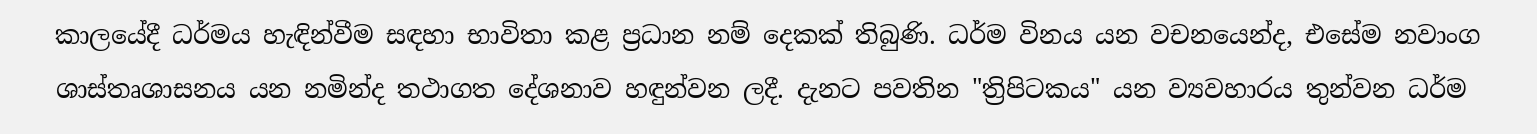කාලයේදී ධර්මය හැඳින්වීම සඳහා භාවිතා කළ ප්‍රධාන නම් දෙකක් තිබුණි. ධර්ම විනය යන වචනයෙන්ද, එසේම නවාංග ශාස්තෘශාසනය යන නමින්ද තථාගත දේශනාව හඳුන්වන ලදී. දැනට පවතින "ත්‍රිපිටකය" යන ව්‍යවහාරය තුන්වන ධර්ම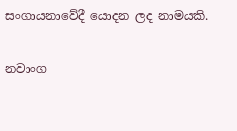සංගායනාවේදී යොදන ලද නාමයකි.

නවාංග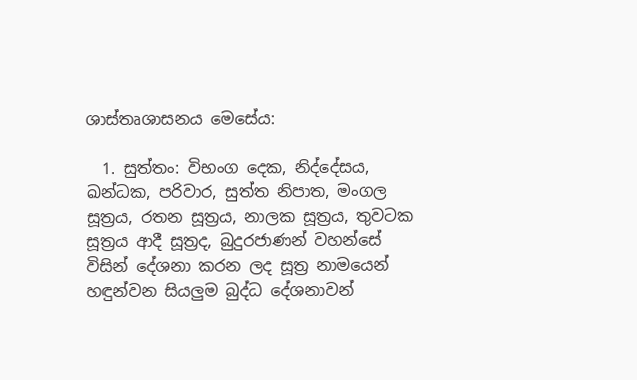ශාස්තෘශාසනය මෙසේය:

  1. සුත්තං: විභංග දෙක, නිද්දේසය, ඛන්ධක, පරිවාර, සුත්ත නිපාත, මංගල සූත්‍රය, රතන සූත්‍රය, නාලක සූත්‍රය, තුවටක සූත්‍රය ආදී සූත්‍රද, බුදුරජාණන් වහන්සේ විසින් දේශනා කරන ලද සූත්‍ර නාමයෙන් හඳුන්වන සියලුම බුද්ධ දේශනාවන්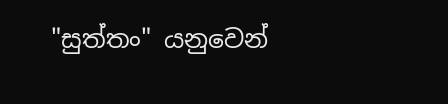"සුත්තං" යනුවෙන්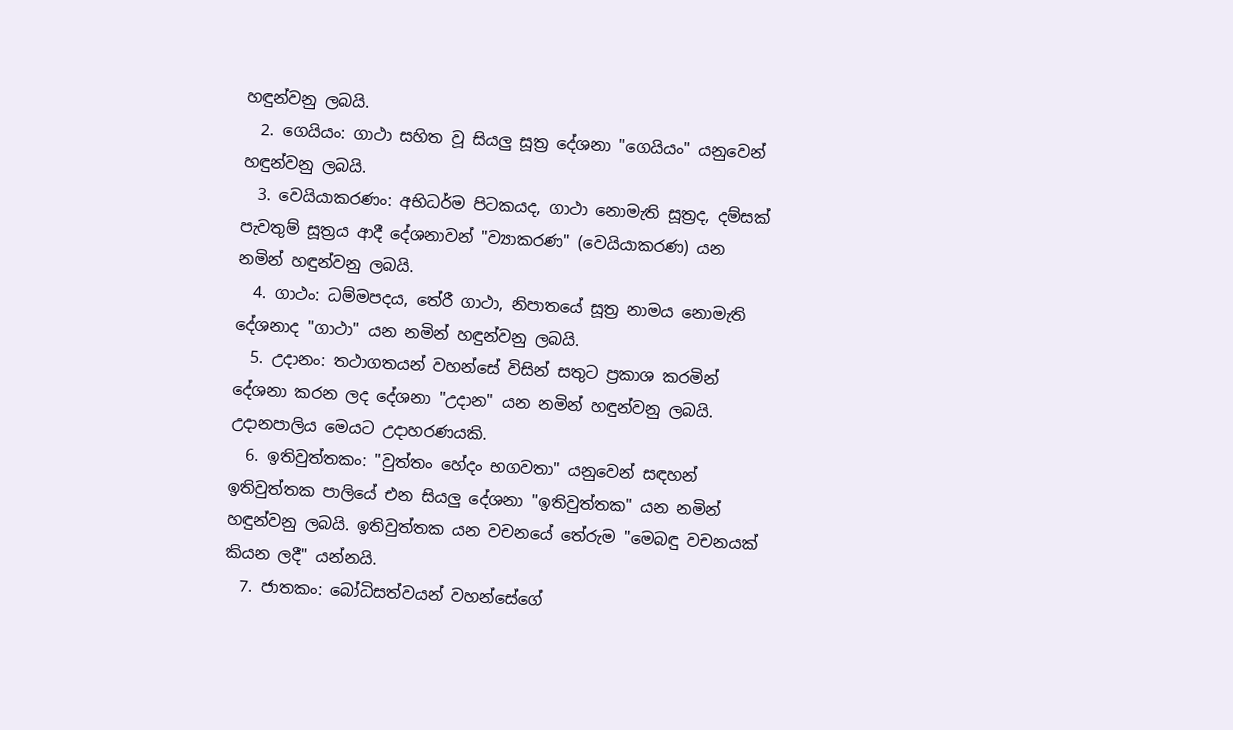හඳුන්වනු ලබයි.
  2. ගෙයියං: ගාථා සහිත වූ සියලු සූත්‍ර දේශනා "ගෙයියං" යනුවෙන් හඳුන්වනු ලබයි.
  3. වෙයියාකරණං: අභිධර්ම පිටකයද, ගාථා නොමැති සූත්‍රද, දම්සක් පැවතුම් සූත්‍රය ආදී දේශනාවන් "ව්‍යාකරණ" (වෙයියාකරණ) යන නමින් හඳුන්වනු ලබයි.
  4. ගාථං: ධම්මපදය, තේරී ගාථා, නිපාතයේ සූත්‍ර නාමය නොමැති දේශනාද "ගාථා" යන නමින් හඳුන්වනු ලබයි.
  5. උදානං: තථාගතයන් වහන්සේ විසින් සතුට ප්‍රකාශ කරමින් දේශනා කරන ලද දේශනා "උදාන" යන නමින් හඳුන්වනු ලබයි. උදානපාලිය මෙයට උදාහරණයකි.
  6. ඉතිවුත්තකං: "වුත්තං හේදං භගවතා" යනුවෙන් සඳහන් ඉතිවුත්තක පාලියේ එන සියලු දේශනා "ඉතිවුත්තක" යන නමින් හඳුන්වනු ලබයි. ඉතිවුත්තක යන වචනයේ තේරුම "මෙබඳු වචනයක් කියන ලදී" යන්නයි.
  7. ජාතකං: බෝධිසත්වයන් වහන්සේගේ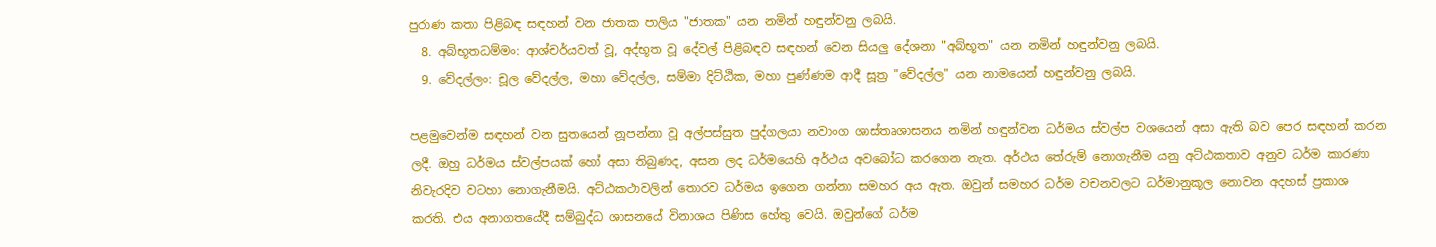පුරාණ කතා පිළිබඳ සඳහන් වන ජාතක පාලිය "ජාතක" යන නමින් හඳුන්වනු ලබයි.
  8. අබ්භූතධම්මං: ආශ්චර්යවත් වූ, අද්භූත වූ දේවල් පිළිබඳව සඳහන් වෙන සියලු දේශනා "අබ්භූත" යන නමින් හඳුන්වනු ලබයි.
  9. වේදල්ලං: චූල වේදල්ල, මහා වේදල්ල, සම්මා දිට්ඨික, මහා පුණ්ණම ආදී සූත්‍ර "වේදල්ල" යන නාමයෙන් හඳුන්වනු ලබයි.

පළමුවෙන්ම සඳහන් වන සුතයෙන් නූපන්නා වූ අල්පස්සුත පුද්ගලයා නවාංග ශාස්තෘශාසනය නමින් හඳුන්වන ධර්මය ස්වල්ප වශයෙන් අසා ඇති බව පෙර සඳහන් කරන ලදී. ඔහු ධර්මය ස්වල්පයක් හෝ අසා තිබුණද, අසන ලද ධර්මයෙහි අර්ථය අවබෝධ කරගෙන නැත. අර්ථය තේරුම් නොගැනීම යනු අට්ඨකතාව අනුව ධර්ම කාරණා නිවැරදිව වටහා නොගැනීමයි. අට්ඨකථාවලින් තොරව ධර්මය ඉගෙන ගන්නා සමහර අය ඇත. ඔවුන් සමහර ධර්ම වචනවලට ධර්මානුකූල නොවන අදහස් ප්‍රකාශ කරති. එය අනාගතයේදී සම්බුද්ධ ශාසනයේ විනාශය පිණිස හේතු වෙයි. ඔවුන්ගේ ධර්ම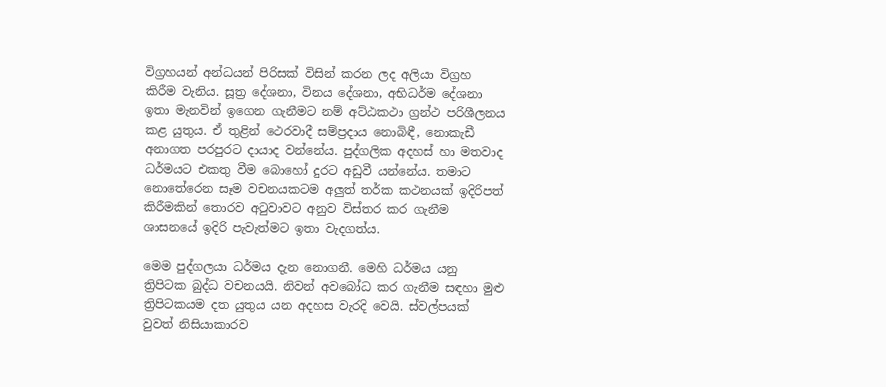විග්‍රහයන් අන්ධයන් පිරිසක් විසින් කරන ලද අලියා විග්‍රහ කිරීම වැනිය. සූත්‍ර දේශනා, විනය දේශනා, අභිධර්ම දේශනා ඉතා මැනවින් ඉගෙන ගැනීමට නම් අට්ඨකථා ග්‍රන්ථ පරිශීලනය කළ යුතුය. ඒ තුළින් ථෙරවාදී සම්ප්‍රදාය නොබිඳී, නොකැඩී අනාගත පරපුරට දායාද වන්නේය. පුද්ගලික අදහස් හා මතවාද ධර්මයට එකතු වීම බොහෝ දුරට අඩුවී යන්නේය. තමාට නොතේරෙන සෑම වචනයකටම අලුත් තර්ක කථනයක් ඉදිරිපත් කිරීමකින් තොරව අටුවාවට අනුව විස්තර කර ගැනීම ශාසනයේ ඉදිරි පැවැත්මට ඉතා වැදගත්ය.

මෙම පුද්ගලයා ධර්මය දැන නොගනී. මෙහි ධර්මය යනු ත්‍රිපිටක බුද්ධ වචනයයි. නිවන් අවබෝධ කර ගැනීම සඳහා මුළු ත්‍රිපිටකයම දත යුතුය යන අදහස වැරදි වෙයි. ස්වල්පයක් වුවත් නිසියාකාරව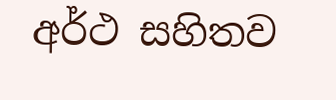අර්ථ සහිතව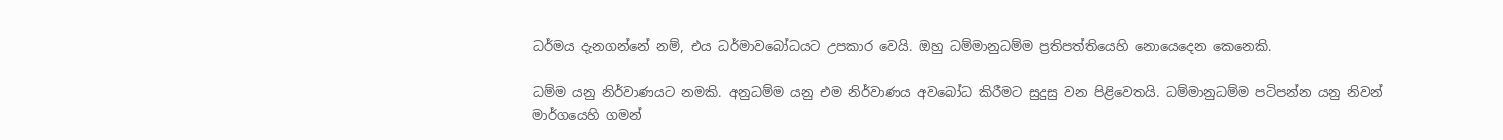ධර්මය දැනගන්නේ නම්, එය ධර්මාවබෝධයට උපකාර වෙයි. ඔහු ධම්මානුධම්ම ප්‍රතිපත්තියෙහි නොයෙදෙන කෙනෙකි.

ධම්ම යනු නිර්වාණයට නමකි. අනුධම්ම යනු එම නිර්වාණය අවබෝධ කිරීමට සුදුසු වන පිළිවෙතයි. ධම්මානුධම්ම පටිපන්න යනු නිවන් මාර්ගයෙහි ගමන්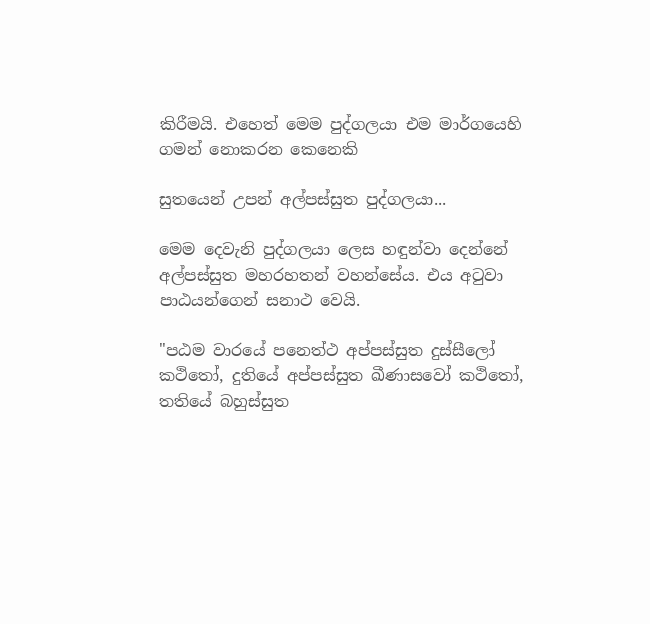කිරීමයි. එහෙත් මෙම පුද්ගලයා එම මාර්ගයෙහි ගමන් නොකරන කෙනෙකි

සුතයෙන් උපන් අල්පස්සුත පුද්ගලයා...

මෙම දෙවැනි පුද්ගලයා ලෙස හඳුන්වා දෙන්නේ අල්පස්සුත මහරහතන් වහන්සේය. එය අටුවා පාඨයන්ගෙන් සනාථ වෙයි.

"පඨම වාරයේ පනෙත්ථ අප්පස්සුත දුස්සීලෝ කථිතෝ, දුතියේ අප්පස්සුත ඛීණාසවෝ කථිතෝ, තතියේ බහුස්සුත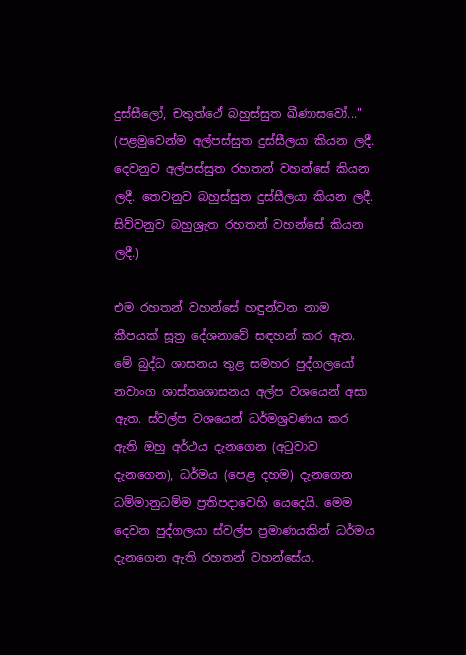දුස්සීලෝ, චතුත්ථේ බහුස්සුත ඛීණාසවෝ..." (පළමුවෙන්ම අල්පස්සුත දුස්සීලයා කියන ලදී. දෙවනුව අල්පස්සුත රහතන් වහන්සේ කියන ලදී. තෙවනුව බහුස්සුත දුස්සීලයා කියන ලදී. සිව්වනුව බහුශ්‍රැත රහතන් වහන්සේ කියන ලදී.)

එම රහතන් වහන්සේ හඳුන්වන නාම කීපයක් සූත්‍ර දේශනාවේ සඳහන් කර ඇත. මේ බුද්ධ ශාසනය තුළ සමහර පුද්ගලයෝ නවාංග ශාස්තෘශාසනය අල්ප වශයෙන් අසා ඇත. ස්වල්ප වශයෙන් ධර්මශ්‍රවණය කර ඇති ඔහු අර්ථය දැනගෙන (අටුවාව දැනගෙන), ධර්මය (පෙළ දහම) දැනගෙන ධම්මානුධම්ම ප්‍රතිපදාවෙහි යෙදෙයි. මෙම දෙවන පුද්ගලයා ස්වල්ප ප්‍රමාණයකින් ධර්මය දැනගෙන ඇති රහතන් වහන්සේය.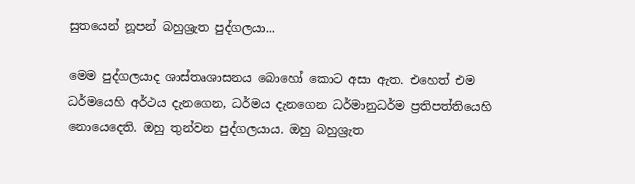සුතයෙන් නූපන් බහුශ්‍රැත පුද්ගලයා...

මෙම පුද්ගලයාද ශාස්තෘශාසනය බොහෝ කොට අසා ඇත. එහෙත් එම ධර්මයෙහි අර්ථය දැනගෙන, ධර්මය දැනගෙන ධර්මානුධර්ම ප්‍රතිපත්තියෙහි නොයෙදෙති. ඔහු තුන්වන පුද්ගලයාය. ඔහු බහුශ්‍රැත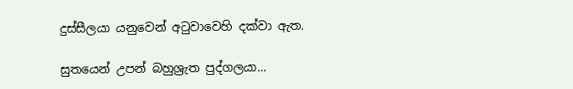දුස්සීලයා යනුවෙන් අටුවාවෙහි දක්වා ඇත.

සුතයෙන් උපන් බහුශ්‍රැත පුද්ගලයා...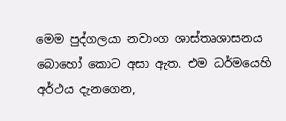මෙම පුද්ගලයා නවාංග ශාස්තෘශාසනය බොහෝ කොට අසා ඇත. එම ධර්මයෙහි අර්ථය දැනගෙන,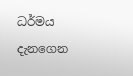ධර්මය දැනගෙන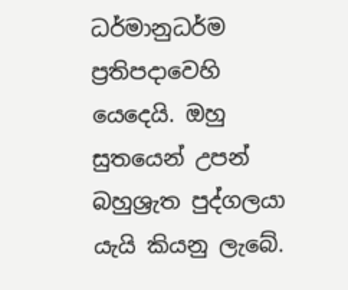ධර්මානුධර්ම ප්‍රතිපදාවෙහි යෙදෙයි. ඔහු සුතයෙන් උපන් බහුශ්‍රැත පුද්ගලයා යැයි කියනු ලැබේ.